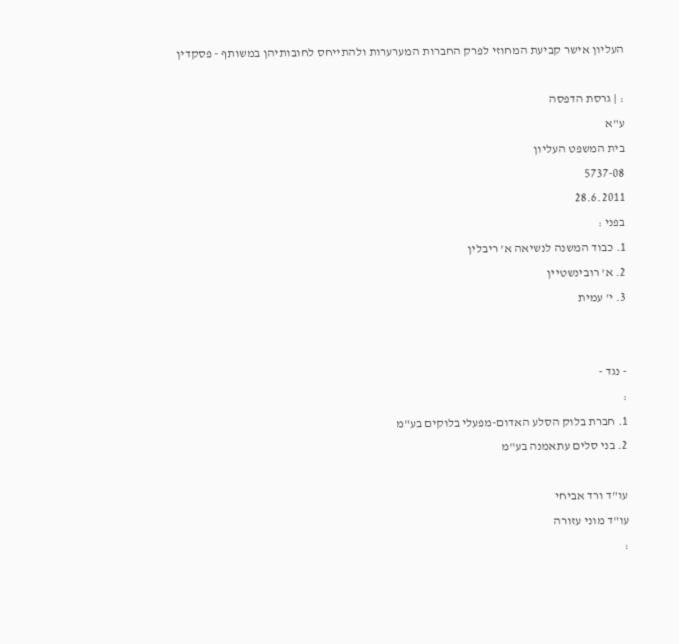העליון אישר קביעת המחוזי לפרק החברות המערערות ולהתייחס לחובותיהן במשותף - פסקדין

: | גרסת הדפסה
ע"א
בית המשפט העליון
5737-08
28.6.2011
בפני :
1. כבוד המשנה לנשיאה א' ריבלין
2. א' רובינשטיין
3. י' עמית


- נגד -
:
1. חברת בלוק הסלע האדום-מפעלי בלוקים בע"מ
2. בני סלים עתאמנה בע"מ

עו"ד ורד אביחי
עו"ד מוני עזורה
: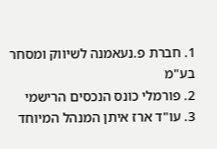1. חברת פ.נעאמנה לשיווק ומסחר בע"מ
2. פורמלי כונס הנכסים הרישמי
3. עו"ד ארז איתן המנהל המיוחד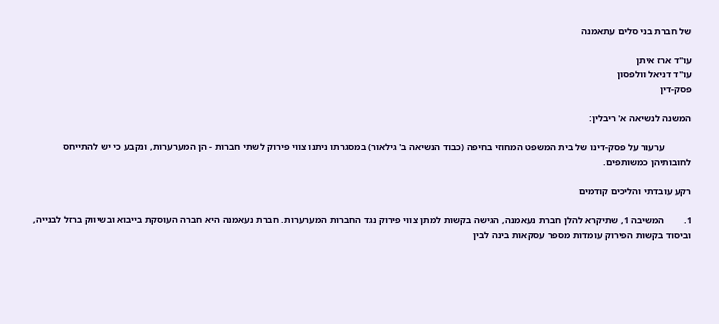של חברת בני סלים עתאמנה

עו"ד ארז איתן
עו"ד דניאל וולפסון
פסק-דין

המשנה לנשיאה א' ריבלין:

           ערעור על פסק-דינו של בית המשפט המחוזי בחיפה (כבוד הנשיאה ב' גילאור) במסגרתו ניתנו צווי פירוק לשתי חברות - הן המערערות, ונקבע כי יש להתייחס לחובותיהן כמשותפים.

רקע עובדתי והליכים קודמים

1.        המשיבה 1, שתיקרא להלן חברת נעאמנה, הגישה בקשות למתן צווי פירוק נגד החברות המערערות. חברת נעאמנה היא חברה העוסקת בייבוא ובשיווק ברזל לבנייה, וביסוד בקשות הפירוק עומדות מספר עסקאות בינה לבין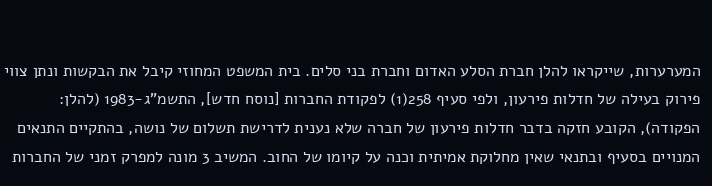המערערות, שייקראו להלן חברת הסלע האדום וחברת בני סלים. בית המשפט המחוזי קיבל את הבקשות ונתן צווי פירוק בעילה של חדלות פירעון, ולפי סעיף 258(1) לפקודת החברות [נוסח חדש], התשמ"ג-1983 (להלן: הפקודה), הקובע חזקה בדבר חדלות פירעון של חברה שלא נענית לדרישת תשלום של נושה, בהתקיים התנאים המנויים בסעיף ובתנאי שאין מחלוקת אמיתית וכנה על קיומו של החוב. המשיב 3 מונה למפרק זמני של החברות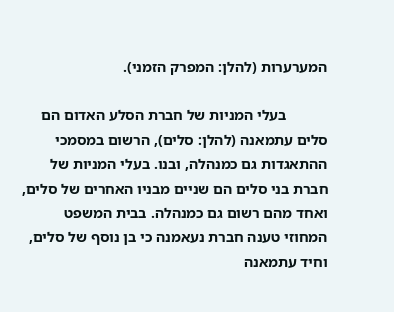המערערות (להלן: המפרק הזמני).

           בעלי המניות של חברת הסלע האדום הם סלים עתמאנה (להלן: סלים), הרשום במסמכי ההתאגדות גם כמנהלה, ובנו. בעלי המניות של חברת בני סלים הם שניים מבניו האחרים של סלים, ואחד מהם רשום גם כמנהלה. בבית המשפט המחוזי טענה חברת נעאמנה כי בן נוסף של סלים, וחיד עתמאנה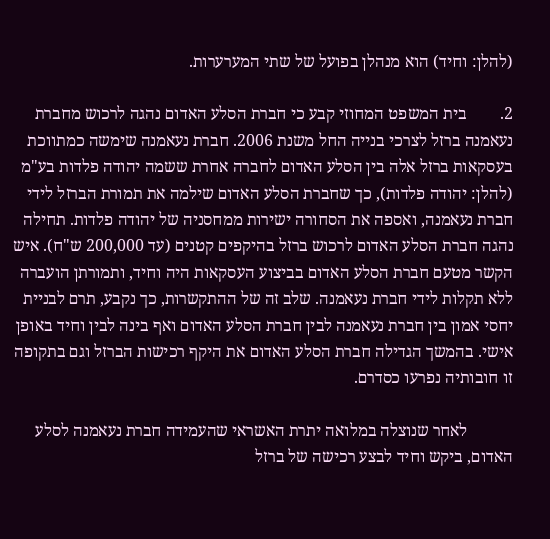(להלן: וחיד) הוא מנהלן בפועל של שתי המערערות.

2.        בית המשפט המחוזי קבע כי חברת הסלע האדום נהגה לרכוש מחברת נעאמנה ברזל לצרכי בנייה החל משנת 2006. חברת נעאמנה שימשה כמתווכת בעסקאות ברזל אלה בין הסלע האדום לחברה אחרת ששמה יהודה פלדות בע"מ (להלן: יהודה פלדות), כך שחברת הסלע האדום שילמה את תמורת הברזל לידי חברת נעאמנה, ואספה את הסחורה ישירות ממחסניה של יהודה פלדות. תחילה נהגה חברת הסלע האדום לרכוש ברזל בהיקפים קטנים (עד 200,000 ש"ח). איש הקשר מטעם חברת הסלע האדום בביצוע העסקאות היה וחיד, ותמורתן הועברה ללא תקלות לידי חברת נעאמנה. שלב זה של ההתקשרות, כך נקבע, תרם לבניית יחסי אמון בין חברת נעאמנה לבין חברת הסלע האדום ואף בינה לבין וחיד באופן אישי. בהמשך הגדילה חברת הסלע האדום את היקף רכישות הברזל וגם בתקופה זו חובותיה נפרעו כסדרם.

           לאחר שנוצלה במלואה יתרת האשראי שהעמידה חברת נעאמנה לסלע האדום, ביקש וחיד לבצע רכישה של ברזל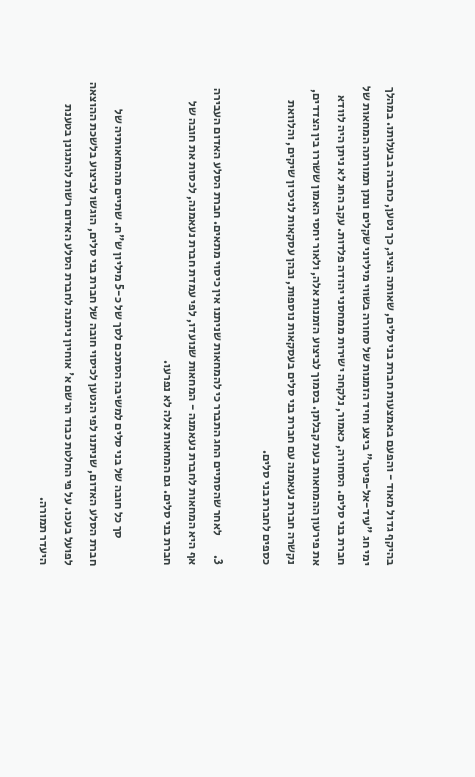בהיקף גדול מאוד - והפעם באמצעות חברת בני סלים, שאותה הציג, כך נטען, כחברה בבעלותו. במהלך ימי חג "עיד-אל-פיטר" ביצע וחיד הזמנות של סחורה בשווי מיליוני שקלים ונתן תמורתה המחאות של חברת בני סלים. הסחורה, כאמור, נלקחה ישירות ממחסני יהודה פלדות. עקב החג לא ניתן היה לוודא את פירעון ההמחאות בעת קבלתן. בסמוך לביצוע הזמנות אלה, ולאור יחסי האמון ששררו בין הצדדים, נקשרה חברת נעאמנה עם חברת בני סלים בעסקאות נוספות, ובהן עסקאות לניכיון שיקים, והלוואת כספים לחברת בני סלים.

3.        לאחר שהסתיים החג התברר כי להמחאות שניתנו אין כיסוי מתאים. חברת הסלע האדום העבירה אף היא המחאות לחברת נעאמנה - המחאות שנועדו, לפי עמדת חברת נעאמנה, לכסות את חובה של חברת בני סלים. גם המחאות אלה לא נפרעו.

           סך כל חובה של בני סלים למשיבה הסתכם לסך של כ-5 מיליון ש"ח. שתיים מהמחאותיה של חברת הסלע האדום, שניתנו לפי הנטען לכיסוי חובה של חברת בני סלים, הוגשו לביצוע בלשכת ההוצאה לפועל בעכו. על פי החלטת כבוד הרשם א' אוחיון ניתנה לחברת הסלע האדום רשות להתגונן בטענת היעדר תמורה.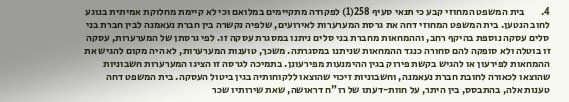4.        בית המשפט המחוזי קבע כי תנאי סעיף 258(1) לפקודה מתקיימים במלואם וכי לא קיימת מחלוקת אמיתית בנוגע לחוב הנטען. בית המשפט המחוזי דחה את גרסת המערערות לאירועים, שלפיה נקשרה בין חברת נעאמנה לבין חברת בני סלים עסקה נוספת בהיקף רחב, וההמחאות מחברת בני סלים ניתנו במסגרת עסקה זו. לפי גרסתן של המערערות, עסקה זו בוטלה ולא סופקה להם סחורה כנגד ההמחאות שניתנו במסגרתה. משכך, טוענות המערערות, לא היה מקום להגיש את ההמחאות לפירעון או להגיש בקשת פירוק בגין ההימנעות מפירעונן. בתמיכה לגרסה זו הציגו המערערות חשבוניות שהוצאו לכאורה לחובת חברת נעאמנה, וחשבוניות זיכוי שהוצאו ללקוחותיה בגין ביטול העסקה. בית המשפט דחה טענות אלה, בהתבסס, בין היתר, על חוות-דעתו של רו"ח דראושה, שאת שירותיו שכר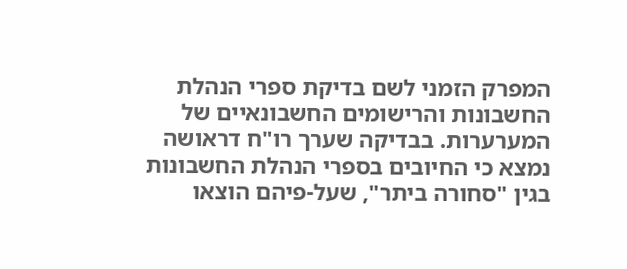המפרק הזמני לשם בדיקת ספרי הנהלת החשבונות והרישומים החשבונאיים של המערערות. בבדיקה שערך רו"ח דראושה נמצא כי החיובים בספרי הנהלת החשבונות בגין "סחורה ביתר", שעל-פיהם הוצאו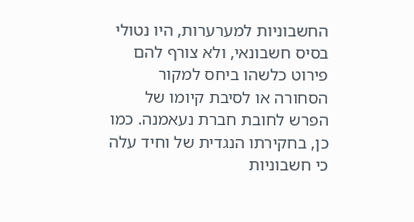החשבוניות למערערות, היו נטולי בסיס חשבונאי, ולא צורף להם פירוט כלשהו ביחס למקור הסחורה או לסיבת קיומו של הפרש לחובת חברת נעאמנה. כמו כן, בחקירתו הנגדית של וחיד עלה כי חשבוניות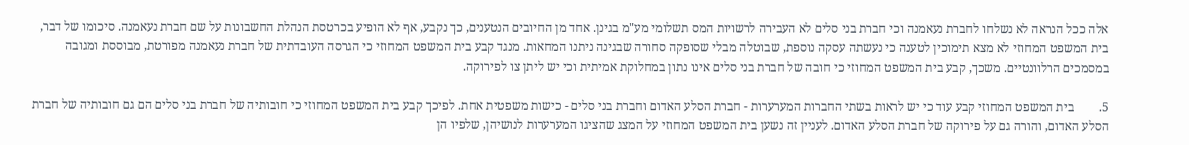אלה ככל הנראה לא נשלחו לחברת נעאמנה וכי חברת בני סלים לא העבירה לרשויות המס תשלומי מע"מ בגינן. אחד מן החיובים הנטענים, כך נקבע, אף לא הופיע בכרטסת הנהלת החשבונות על שם חברת נעאמנה. סיכומו של דבר, בית המשפט המחוזי לא מצא תימוכין לטענה כי נעשתה עסקה נוספת, שבוטלה מבלי שסופקה סחורה שבגינה ניתנו המחאות. מנגד קבע בית המשפט המחוזי כי הגרסה העובדתית של חברת נעאמנה מפורטת, מבוססת ומגובה במסמכים הרלוונטיים. משכך, קבע בית המשפט המחוזי כי חובה של חברת בני סלים אינו נתון במחלוקת אמיתית וכי יש ליתן צו לפירוקה.

5.        בית המשפט המחוזי קבע עוד כי יש לראות בשתי החברות המערערות - חברת הסלע האדום וחברת בני סלים - כישות משפטית אחת. לפיכך קבע בית המשפט המחוזי כי חובותיה של חברת בני סלים הם גם חובותיה של חברת הסלע האדום, והורה גם על פירוקה של חברת הסלע האדום. לעניין זה נשען בית המשפט המחוזי על המצג שהציגו המערערות לנושיהן, שלפיו הן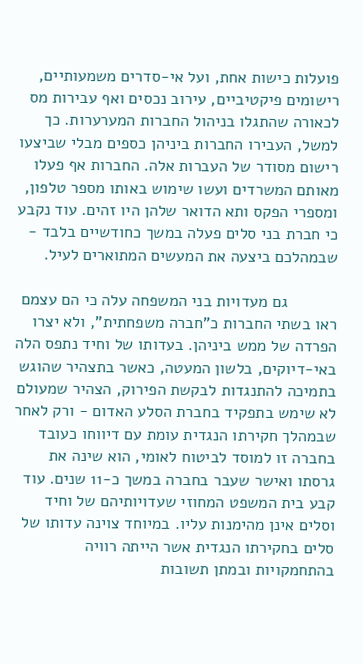פועלות כישות אחת, ועל אי-סדרים משמעותיים, רישומים פיקטיביים, עירוב נכסים ואף עבירות מס לכאורה שהתגלו בניהול החברות המערערות. כך למשל, העבירו החברות ביניהן כספים מבלי שביצעו רישום מסודר של העברות אלה. החברות אף פעלו מאותם המשרדים ועשו שימוש באותו מספר טלפון, ומספרי הפקס ותא הדואר שלהן היו זהים. עוד נקבע כי חברת בני סלים פעלה במשך כחודשיים בלבד - שבמהלכם ביצעה את המעשים המתוארים לעיל.

           גם מעדויות בני המשפחה עלה כי הם עצמם ראו בשתי החברות כ"חברה משפחתית", ולא יצרו הפרדה של ממש ביניהן. בעדותו של וחיד נתפס הלה באי-דיוקים, בלשון המעטה, כאשר בתצהיר שהוגש בתמיכה להתנגדות לבקשת הפירוק, הצהיר שמעולם לא שימש בתפקיד בחברת הסלע האדום - ורק לאחר שבמהלך חקירתו הנגדית עומת עם דיווחו כעובד בחברה זו למוסד לביטוח לאומי, הוא שינה את גרסתו ואישר שעבר בחברה במשך כ-11 שנים. עוד קבע בית המשפט המחוזי שעדויותיהם של וחיד וסלים אינן מהימנות עליו. במיוחד צוינה עדותו של סלים בחקירתו הנגדית אשר הייתה רוויה בהתחמקויות ובמתן תשובות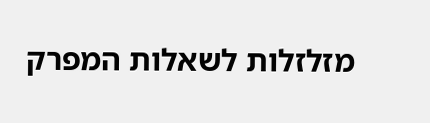מזלזלות לשאלות המפרק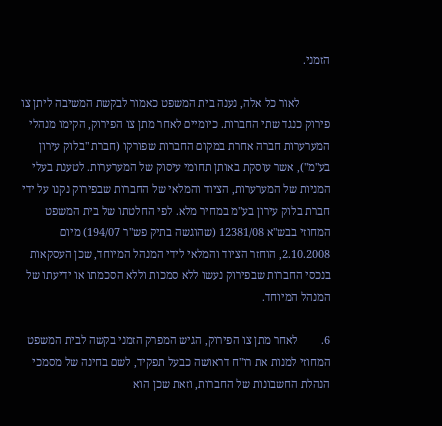הזמני.

           לאור כל אלה, נענה בית המשפט כאמור לבקשת המשיבה ליתן צו פירוק כנגד שתי החברות. כיומיים לאחר מתן צו הפירוק, הקימו מנהלי המערערות חברה אחרת במקום החברות שפורקו (חברת "בלוק עירון בע"מ"), אשר עוסקת באותן תחומי עיסוק של המערערות. לטענת בעלי המניות של המערערות, הציוד והמלאי של החברות שבפירוק נקנו על ידי חברת בלוק עירון בע"מ במחיר מלא. לפי החלטתו של בית המשפט המחוזי בבש"א 12381/08 (שהוגשה בתיק פש"ר 194/07) מיום 2.10.2008, הוחזר הציוד והמלאי לידי המנהל המיוחד, שכן העסקאות בנכסי החברות שבפירוק נעשו ללא סמכות וללא הסכמתו או ידיעתו של המנהל המיוחד.

6.        לאחר מתן צו הפירוק, הגיש המפרק הזמני בקשה לבית המשפט המחוזי למנות את רו"ח דראושה כבעל תפקיד, לשם בחינה של מסמכי הנהלת החשבונות של החברות, וזאת שכן הוא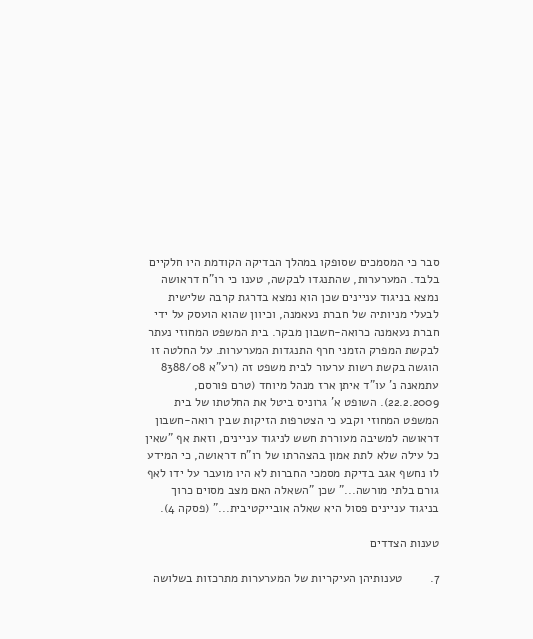סבר כי המסמכים שסופקו במהלך הבדיקה הקודמת היו חלקיים בלבד. המערערות, שהתנגדו לבקשה, טענו כי רו"ח דראושה נמצא בניגוד עניינים שכן הוא נמצא בדרגת קרבה שלישית לבעלי מניותיה של חברת נעאמנה, וכיוון שהוא הועסק על ידי חברת נעאמנה כרואה-חשבון מבקר. בית המשפט המחוזי נעתר לבקשת המפרק הזמני חרף התנגדות המערערות. על החלטה זו הוגשה בקשת רשות ערעור לבית משפט זה (רע"א 8388/08 עתמאנה נ' עו"ד איתן ארז מנהל מיוחד (טרם פורסם, 22.2.2009). השופט א' גרוניס ביטל את החלטתו של בית המשפט המחוזי וקבע כי הצטרפות הזיקות שבין רואה-חשבון דראושה למשיבה מעוררת חשש לניגוד עניינים, וזאת אף "שאין כל עילה שלא לתת אמון בהצהרתו של רו"ח דראושה, כי המידע לו נחשף אגב בדיקת מסמכי החברות לא היו מועבר על ידו לאף גורם בלתי מורשה..." שכן "השאלה האם מצב מסוים כרוך בניגוד עניינים פסול היא שאלה אובייקטיבית..." (פסקה 4).

טענות הצדדים

7.        טענותיהן העיקריות של המערערות מתרכזות בשלושה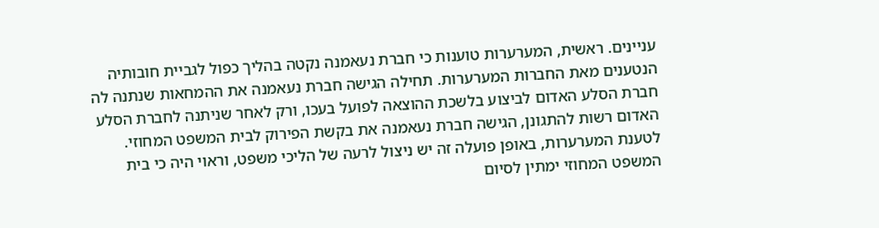עניינים. ראשית, המערערות טוענות כי חברת נעאמנה נקטה בהליך כפול לגביית חובותיה הנטענים מאת החברות המערערות. תחילה הגישה חברת נעאמנה את ההמחאות שנתנה לה חברת הסלע האדום לביצוע בלשכת ההוצאה לפועל בעכו, ורק לאחר שניתנה לחברת הסלע האדום רשות להתגונן, הגישה חברת נעאמנה את בקשת הפירוק לבית המשפט המחוזי. לטענת המערערות, באופן פועלה זה יש ניצול לרעה של הליכי משפט, וראוי היה כי בית המשפט המחוזי ימתין לסיום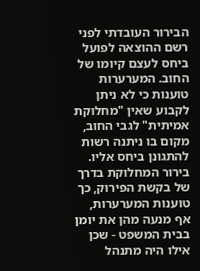הבירור העובדתי לפני רשם ההוצאה לפועל ביחס לעצם קיומו של החוב. המערערות טוענות כי לא ניתן לקבוע שאין "מחלוקת אמיתית" לגבי החוב, מקום בו ניתנה רשות להתגונן ביחס אליו. בירור המחלוקת בדרך של בקשת הפירוק, כך טוענות המערערות, אף מנעה מהן את יומן בבית המשפט - שכן אילו היה מתנהל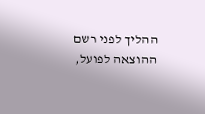ההליך לפני רשם ההוצאה לפועל,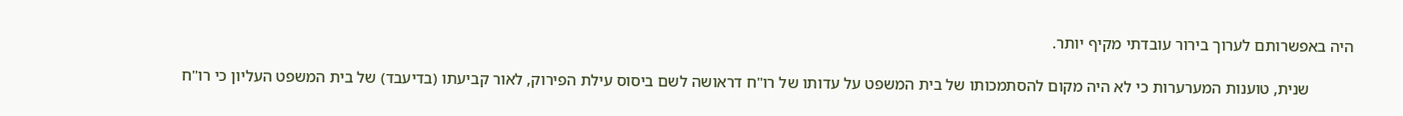היה באפשרותם לערוך בירור עובדתי מקיף יותר.

           שנית, טוענות המערערות כי לא היה מקום להסתמכותו של בית המשפט על עדותו של רו"ח דראושה לשם ביסוס עילת הפירוק, לאור קביעתו (בדיעבד) של בית המשפט העליון כי רו"ח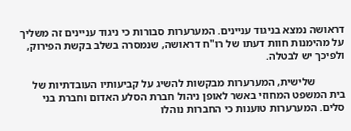דראושה נמצא בניגוד עניינים. המערערות סבורות כי ניגוד עניינים זה משליך על מהימנות חוות דעתו של רו"ח דראושה, שנמסרה בשלב בקשת הפירוק, ולפיכך יש לבטלה.

           שלישית, המערערות מבקשות להשיג על קביעותיו העובדתיות של בית המשפט המחוזי באשר לאופן ניהול חברת הסלע האדום וחברת בני סלים. המערערות טוענות כי החברות נוהלו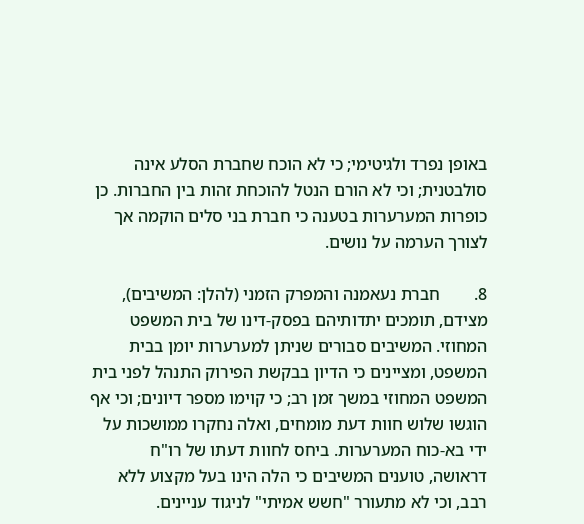באופן נפרד ולגיטימי; כי לא הוכח שחברת הסלע אינה סולבטנית; וכי לא הורם הנטל להוכחת זהות בין החברות. כן כופרות המערערות בטענה כי חברת בני סלים הוקמה אך לצורך הערמה על נושים.

8.        חברת נעאמנה והמפרק הזמני (להלן: המשיבים), מצידם, תומכים יתדותיהם בפסק-דינו של בית המשפט המחוזי. המשיבים סבורים שניתן למערערות יומן בבית המשפט, ומציינים כי הדיון בבקשת הפירוק התנהל לפני בית המשפט המחוזי במשך זמן רב; כי קוימו מספר דיונים; וכי אף הוגשו שלוש חוות דעת מומחים, ואלה נחקרו ממושכות על ידי בא-כוח המערערות. ביחס לחוות דעתו של רו"ח דראושה, טוענים המשיבים כי הלה הינו בעל מקצוע ללא רבב, וכי לא מתעורר "חשש אמיתי" לניגוד עניינים.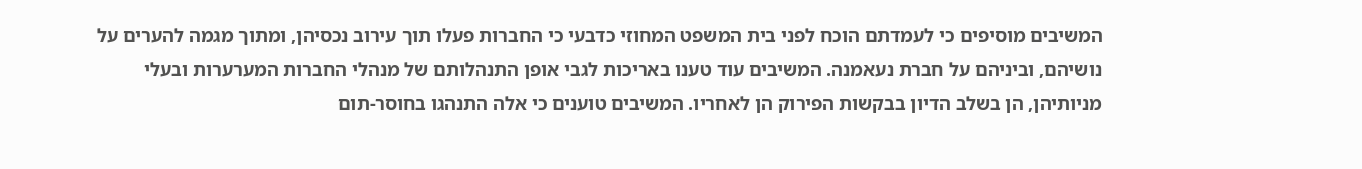המשיבים מוסיפים כי לעמדתם הוכח לפני בית המשפט המחוזי כדבעי כי החברות פעלו תוך עירוב נכסיהן, ומתוך מגמה להערים על נושיהם, וביניהם על חברת נעאמנה. המשיבים עוד טענו באריכות לגבי אופן התנהלותם של מנהלי החברות המערערות ובעלי מניותיהן, הן בשלב הדיון בבקשות הפירוק הן לאחריו. המשיבים טוענים כי אלה התנהגו בחוסר-תום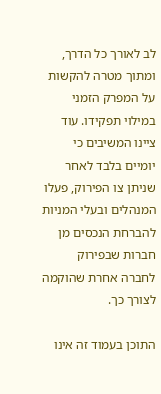לב לאורך כל הדרך, ומתוך מטרה להקשות על המפרק הזמני במילוי תפקידו. עוד ציינו המשיבים כי יומיים בלבד לאחר שניתן צו הפירוק, פעלו המנהלים ובעלי המניות להברחת הנכסים מן חברות שבפירוק לחברה אחרת שהוקמה לצורך כך.

התוכן בעמוד זה אינו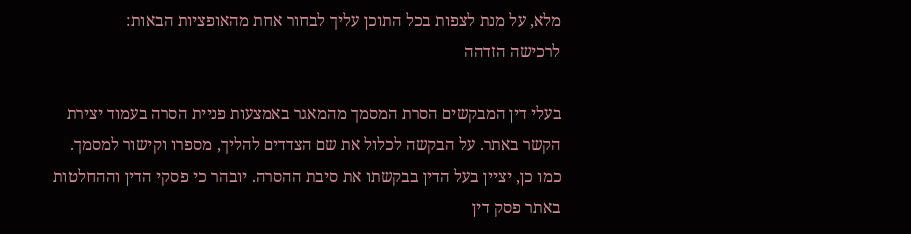מלא, על מנת לצפות בכל התוכן עליך לבחור אחת מהאופציות הבאות:
לרכישה הזדהה

בעלי דין המבקשים הסרת המסמך מהמאגר באמצעות פניית הסרה בעמוד יצירת הקשר באתר. על הבקשה לכלול את שם הצדדים להליך, מספרו וקישור למסמך. כמו כן, יציין בעל הדין בבקשתו את סיבת ההסרה. יובהר כי פסקי הדין וההחלטות באתר פסק דין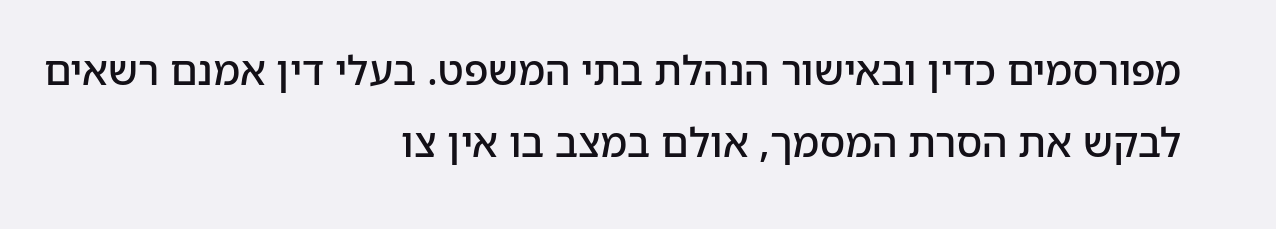מפורסמים כדין ובאישור הנהלת בתי המשפט. בעלי דין אמנם רשאים לבקש את הסרת המסמך, אולם במצב בו אין צו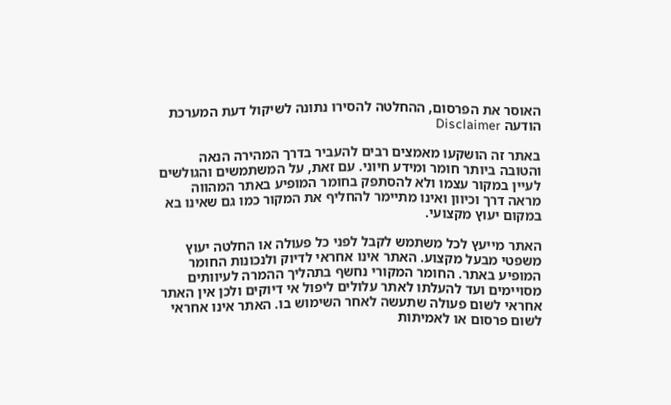האוסר את הפרסום, ההחלטה להסירו נתונה לשיקול דעת המערכת
הודעה Disclaimer

באתר זה הושקעו מאמצים רבים להעביר בדרך המהירה הנאה והטובה ביותר חומר ומידע חיוני. עם זאת, על המשתמשים והגולשים לעיין במקור עצמו ולא להסתפק בחומר המופיע באתר המהווה מראה דרך וכיוון ואינו מתיימר להחליף את המקור כמו גם שאינו בא במקום יעוץ מקצועי.

האתר מייעץ לכל משתמש לקבל לפני כל פעולה או החלטה יעוץ משפטי מבעל מקצוע. האתר אינו אחראי לדיוק ולנכונות החומר המופיע באתר. החומר המקורי נחשף בתהליך ההמרה לעיוותים מסויימים ועד להעלתו לאתר עלולים ליפול אי דיוקים ולכן אין האתר אחראי לשום פעולה שתעשה לאחר השימוש בו. האתר אינו אחראי לשום פרסום או לאמיתות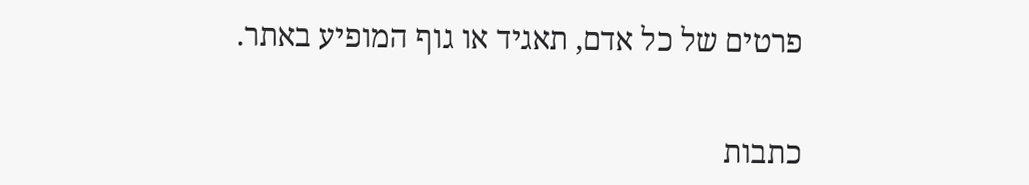פרטים של כל אדם, תאגיד או גוף המופיע באתר.


כתבות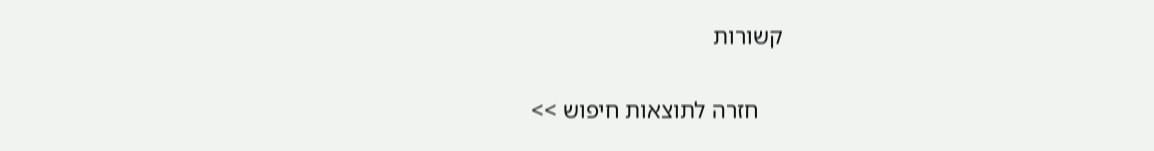קשורות

    חזרה לתוצאות חיפוש >>